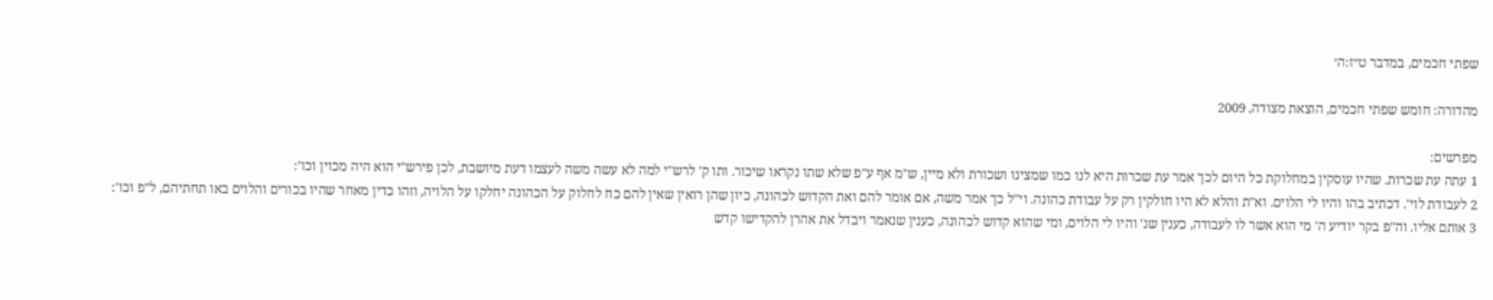שפתי חכמים, במדבר ט״ז:ה׳

מהדורה: חומש שפתי חכמים, הוצאת מצודה, 2009

מפרשים:
1 עתה עת שכרות. שהיו עוסקין במחלוקת כל היום לכך אמר עת שכרות היא לנו כמו שמצינו ושכורת ולא מיין, ש"מ אף ע"פ שלא שתו נקראו שיכור. ותו ק' לרש"י למה לא עשה משה לעצמו דעת מיושבת, לכן פירש"י הוא היה מכוין וכו':
2 לעבודת לוי'. דכתיב בהו והיו לי הלוים. וא"ת והלא לא היו חולקין רק על עבודת כהונה. וי"ל כך אמר משה, אם אומר להם ואת הקדוש לכהונה, כיון שהן רואין שאין להם כח לחלוק על הכהונה יחלקו על הלויה, וזהו כדין מאחר שהיו בכורים והלוים באו תחתיהם, ל"פ וכו':
3 אותם אליו. וה"פ בקר יודיע ה' מי הוא אשר לו לעבודה, כענין שנ' והיו לי הלוים, ומי שהוא קדוש לכהונה, כענין שנאמר ויבדל את אהרן להקדישו קדש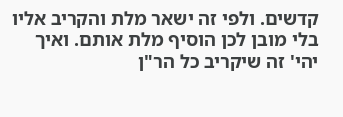קדשים. ולפי זה ישאר מלת והקריב אליו בלי מובן לכן הוסיף מלת אותם. ואיך יהי' זה שיקריב כל הר"ן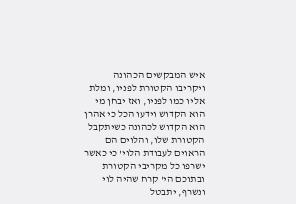איש המבקשים הכהונה ויקריבו הקטורת לפניו, ומלת אליו כמו לפניו, ואז יבחן מי הוא הקדוש וידעו הכל כי אהרן הוא הקדוש לכהונה כשיתקבל הקטורת שלו, והלוים הם הראוים לעבודת הלוי' כי כאשר ישרפו כל מקריבי הקטורת ובתוכם הי' קרח שהיה לוי ונשרף, יתבטל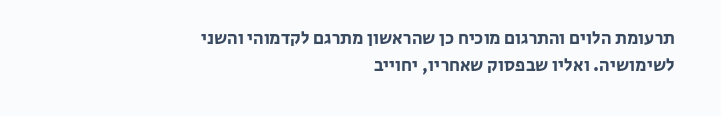תרעומת הלוים והתרגום מוכיח כן שהראשון מתרגם לקדמוהי והשני לשימושיה. ואליו שבפסוק שאחריו, יחוייב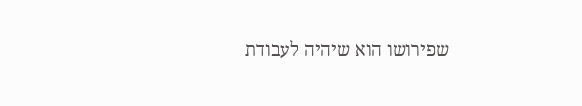שפירושו הוא שיהיה לעבודת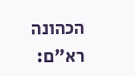הכהונה רא"ם: